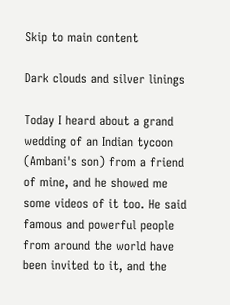Skip to main content

Dark clouds and silver linings

Today I heard about a grand wedding of an Indian tycoon (Ambani's son) from a friend of mine, and he showed me some videos of it too. He said famous and powerful people from around the world have been invited to it, and the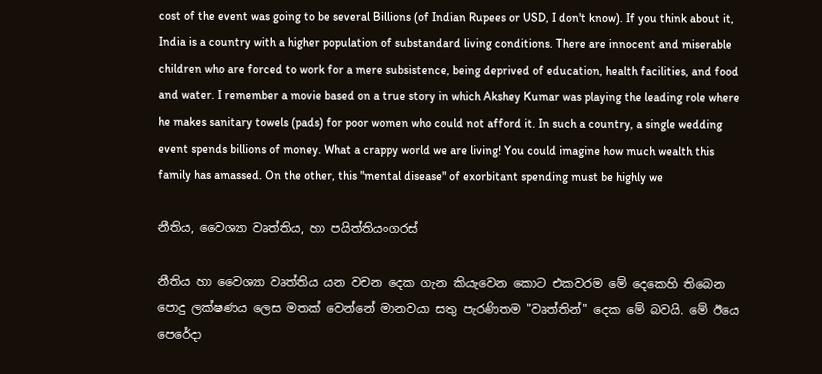cost of the event was going to be several Billions (of Indian Rupees or USD, I don't know). If you think about it, India is a country with a higher population of substandard living conditions. There are innocent and miserable children who are forced to work for a mere subsistence, being deprived of education, health facilities, and food and water. I remember a movie based on a true story in which Akshey Kumar was playing the leading role where he makes sanitary towels (pads) for poor women who could not afford it. In such a country, a single wedding event spends billions of money. What a crappy world we are living! You could imagine how much wealth this family has amassed. On the other, this "mental disease" of exorbitant spending must be highly we

නීතිය, වෛශ්‍යා වෘත්තිය, හා පයිත්තියංගරස්

නීතිය හා වෛශ්‍යා වෘත්තිය යන වචන දෙක ගැන කියැවෙන කොට එකවරම මේ දෙකෙහි තිබෙන පොදු ලක්ෂණය ලෙස මතක් වෙන්නේ මානවයා සතු පැරණිතම "වෘත්තින්" දෙක මේ බවයි. මේ ඊයෙ පෙරේදා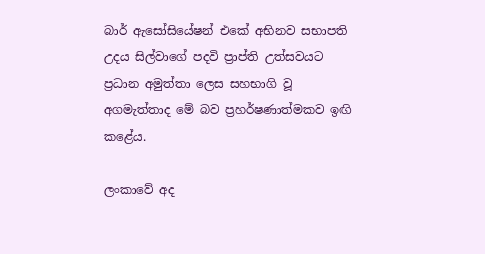බාර් ඇසෝසියේෂන් එකේ අභිනව සභාපති උදය සිල්වාගේ පදවි ප්‍රාප්ති උත්සවයට ප්‍රධාන අමුත්තා ලෙස සහභාගි වූ අගමැත්තාද මේ බව ප්‍රහර්ෂණාත්මකව ඉඟි කළේය.

ලංකාවේ අද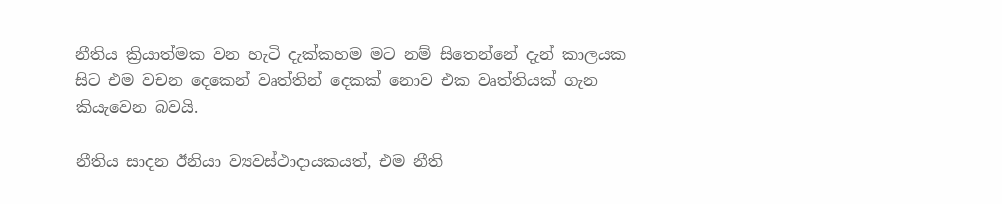නීතිය ක්‍රියාත්මක වන හැටි දැක්කහම මට නම් සිතෙන්නේ දැන් කාලයක සිට එම වචන දෙකෙන් වෘත්තින් දෙකක් නොව එක වෘත්තියක් ගැන කියැවෙන බවයි.

නීතිය සාදන ඊනියා ව්‍යවස්ථාදායකයත්, එම නීති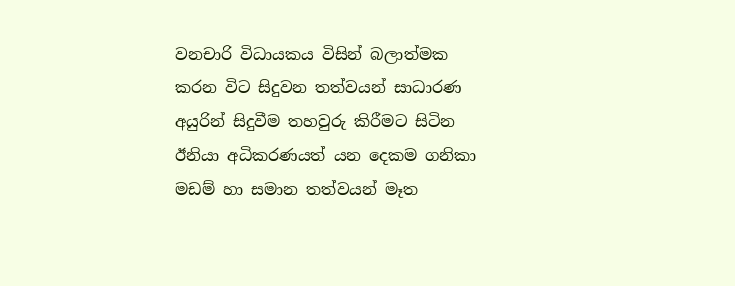වනචාරි විධායකය විසින් බලාත්මක කරන විට සිදුවන තත්වයන් සාධාරණ අයුරින් සිදුවීම තහවුරු කිරීමට සිටින ඊනියා අධිකරණයත් යන දෙකම ගනිකා මඩම් හා සමාන තත්වයන් මෑත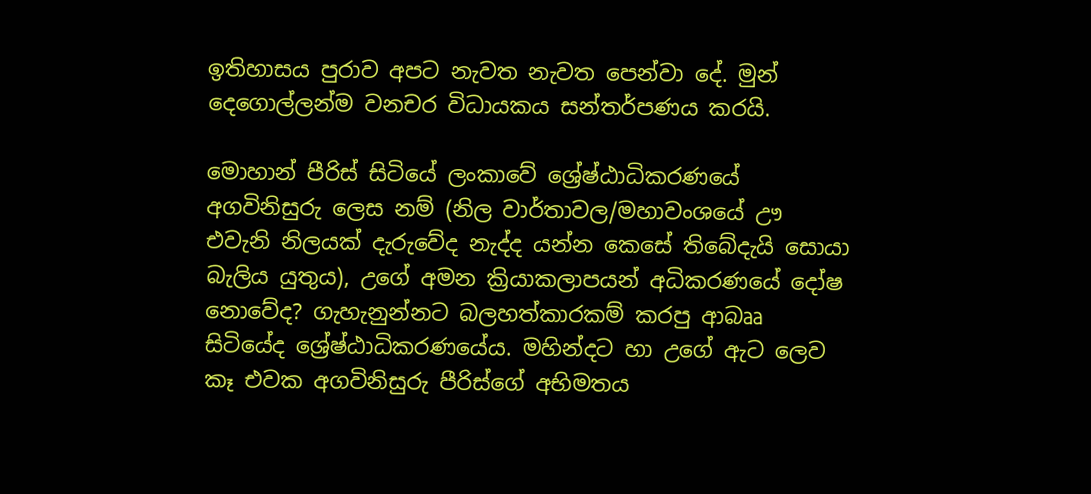ඉතිහාසය පුරාව අපට නැවත නැවත පෙන්වා දේ. මුන් දෙගොල්ලන්ම වනචර විධායකය සන්තර්පණය කරයි.

මොහාන් පීරිස් සිටියේ ලංකාවේ ශ්‍රේෂ්ඨාධිකරණයේ අගවිනිසුරු ලෙස නම් (නිල වාර්තාවල/මහාවංශයේ ඌ එවැනි නිලයක් දැරුවේද නැද්ද යන්න කෙසේ තිබේදැයි සොයා බැලිය යුතුය), උගේ අමන ක්‍රියාකලාපයන් අධිකරණයේ දෝෂ නොවේද? ගැහැනුන්නට බලහත්කාරකම් කරපු ආබෲ සිටියේද ශ්‍රේෂ්ඨාධිකරණයේය. මහින්දට හා උගේ ඇට ලෙව කෑ එවක අගවිනිසුරු පීරිස්ගේ අභිමතය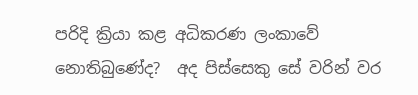පරිදි ක්‍රියා කළ අධිකරණ ලංකාවේ නොතිබුණේද?  අද පිස්සෙකු සේ වරින් වර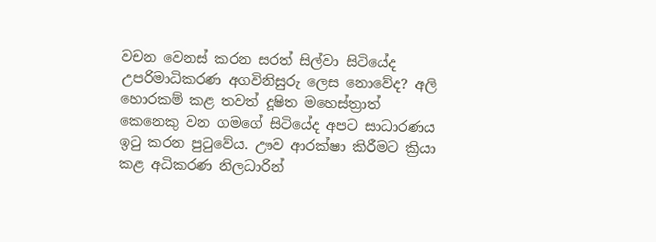වචන වෙනස් කරන සරත් සිල්වා සිටියේද උපරිමාධිකරණ අගවිනිසුරු ලෙස නොවේද? අලි හොරකම් කළ තවත් දූෂිත මහෙස්ත්‍රාත් කෙනෙකු වන ගමගේ සිටියේද අපට සාධාරණය ඉටු කරන පුටුවේය. ඌව ආරක්ෂා කිරීමට ක්‍රියා කළ අධිකරණ නිලධාරින්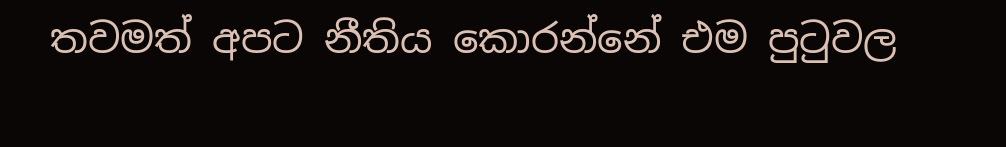තවමත් අපට නීතිය කොරන්නේ එම පුටුවල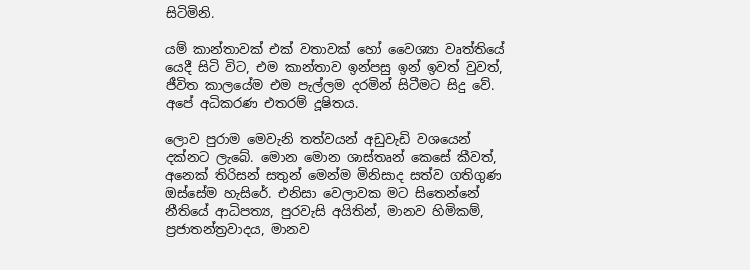සිටිමිනි.

යම් කාන්තාවක් එක් වතාවක් හෝ වෛශ්‍යා වෘත්තියේ යෙදී සිටි විට, එම කාන්තාව ඉන්පසු ඉන් ඉවත් වුවත්, ජීවිත කාලයේම එම පැල්ලම දරමින් සිටීමට සිදු වේ. අපේ අධිකරණ එතරම් දූෂිතය.

ලොව පුරාම මෙවැනි තත්වයන් අඩුවැඩි වශයෙන් දක්නට ලැබේ. මොන මොන ශාස්තෘන් කෙසේ කීවත්, අනෙක් තිරිසන් සතුන් මෙන්ම මිනිසාද සත්ව ගතිගුණ ඔස්සේම හැසිරේ. එනිසා වෙලාවක මට සිතෙන්නේ නීතියේ ආධිපත්‍ය, පුරවැසි අයිතින්, මානව හිමිකම්, ප්‍රජාතන්ත්‍රවාදය, මානව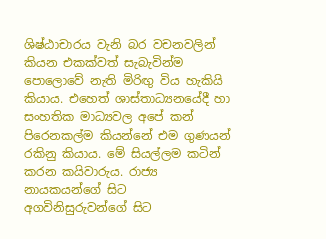ශිෂ්ඨාචාරය වැනි බර වචනවලින් කියන එකක්වත් සැබැවින්ම පොලොවේ නැති මිරිඟු විය හැකියි කියාය. එහෙත් ශාස්තාධ්‍යනයේදී හා සංහතික මාධ්‍යවල අපේ කන් පිරෙනකල්ම කියන්නේ එම ගුණයන් රකිනු කියාය. මේ සියල්ලම කටින් කරන කයිවාරුය. රාජ්‍ය නායකයන්ගේ සිට අගවිනිසුරුවන්ගේ සිට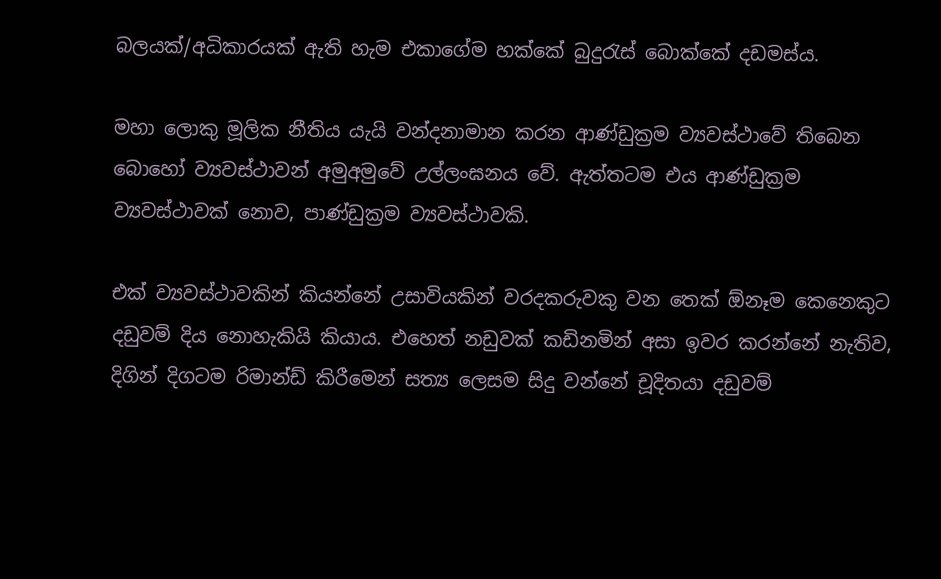බලයක්/අධිකාරයක් ඇති හැම එකාගේම හක්කේ බුදුරැස් බොක්කේ දඩමස්ය.

මහා ලොකු මූලික නීතිය යැයි වන්දනාමාන කරන ආණ්ඩුක්‍රම ව්‍යවස්ථාවේ තිබෙන බොහෝ ව්‍යවස්ථාවන් අමුඅමුවේ උල්ලංඝනය වේ. ඇත්තටම එය ආණ්ඩුක්‍රම ව්‍යවස්ථාවක් නොව, පාණ්ඩුක්‍රම ව්‍යවස්ථාවකි.

එක් ව්‍යවස්ථාවකින් කියන්නේ උසාවියකින් වරදකරුවකු වන තෙක් ඕනෑම කෙනෙකුට දඩුවම් දිය නොහැකියි කියාය. එහෙත් නඩුවක් කඩිනමින් අසා ඉවර කරන්නේ නැතිව, දිගින් දිගටම රිමාන්ඩ් කිරීමෙන් සත්‍ය ලෙසම සිදු වන්නේ චූදිතයා දඩුවම්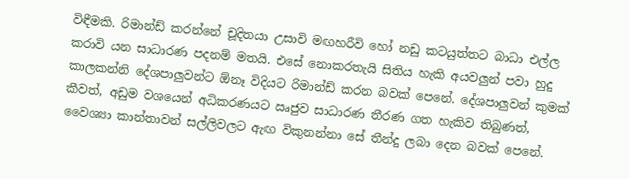විඳීමකි. රිමාන්ඩ් කරන්නේ චූදිතයා උසාවි මඟහරීවි හෝ නඩු කටයුත්තට බාධා එල්ල කරාවි යන සාධාරණ පදනම් මතයි. එසේ නොකරතැයි සිතිය හැකි අයවලුන් පවා හුදු කාලකන්නි දේශපාලුවන්ට ඕනෑ විදියට රිමාන්ඩ් කරන බවක් පෙනේ. දේශපාලුවන් කුමක් කීවත්, අඩුම වශයෙන් අධිකරණයට ඍජුව සාධාරණ තීරණ ගත හැකිව තිබුණත්, වෛශ්‍යා කාන්තාවන් සල්ලිවලට ඇඟ විකුනන්නා සේ තීන්දු ලබා දෙන බවක් පෙනේ.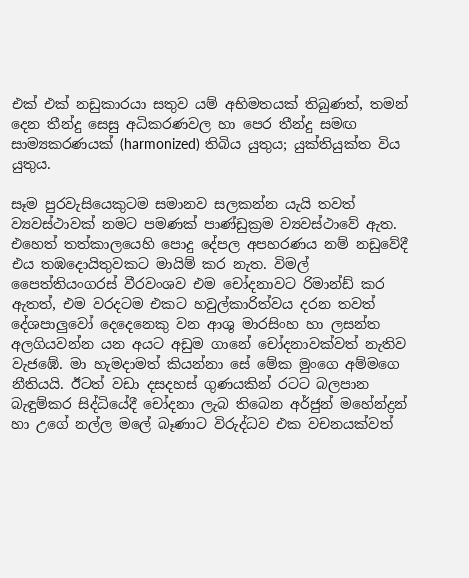එක් එක් නඩුකාරයා සතුව යම් අභිමතයක් තිබුණත්, තමන් දෙන තීන්දු සෙසු අධිකරණවල හා පෙර තීන්දු සමඟ සාම්‍යකරණයක් (harmonized) තිබිය යුතුය; යුක්තියුක්ත විය යුතුය.

සෑම පුරවැසියෙකුටම සමානව සලකන්න යැයි තවත් ව්‍යවස්ථාවක් නමට පමණක් පාණ්ඩුක්‍රම ව්‍යවස්ථාවේ ඇත. එහෙත් තත්කාලයෙහි පොදු දේපල අපහරණය නම් නඩුවේදී එය තඹදොයිතුවකට මායිම් කර නැත. විමල් පෛත්තියංගරස් වීරවංශව එම චෝදනාවට රිමාන්ඩ් කර ඇතත්, එම වරදටම එකට හවුල්කාරිත්වය දරන තවත් දේශපාලුවෝ දෙදෙනෙකු වන ආශු මාරසිංහ හා ලසන්ත අලගියවන්න යන අයට අඩුම ගානේ චෝදනාවක්වත් නැතිව වැජඹේ. මා හැමදාමත් කියන්නා සේ මේක මුංගෙ අම්මගෙ නීතියයි. ඊටත් වඩා දසදහස් ගුණයකින් රටට බලපාන බැඳුම්කර සිද්ධියේදී චෝදනා ලැබ තිබෙන අර්ජුන් මහේන්ද්‍රන් හා උගේ නල්ල මලේ බෑණාට විරුද්ධව එක වචනයක්වත්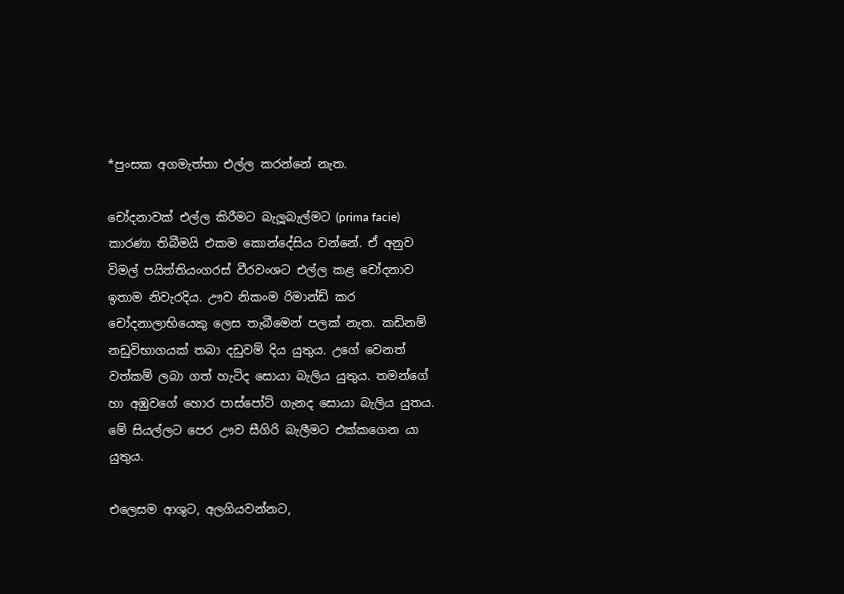*පුංසක අගමැත්තා එල්ල කරන්නේ නැත.

චෝදනාවක් එල්ල කිරීමට බැලූබැල්මට (prima facie)  කාරණා තිබීමයි එකම කොන්දේසිය වන්නේ. ඒ අනුව විමල් පයිත්තියංගරස් වීරවංශට එල්ල කළ චෝදනාව ඉතාම නිවැරදිය. ඌව නිකංම රිමාන්ඩ් කර චෝදනාලාභියෙකු ලෙස තැබීමෙන් පලක් නැත. කඩිනම් නඩුවිභාගයක් තබා දඩුවම් දිය යුතුය. උගේ වෙනත් වත්කම් ලබා ගත් හැටිද සොයා බැලිය යුතුය. තමන්ගේ හා අඹුවගේ හොර පාස්පෝට් ගැනද සොයා බැලිය යුතය. මේ සියල්ලට පෙර ඌව සීගිරි බැලීමට එක්කගෙන යා යුතුය.

එලෙසම ආශුට, අලගියවන්නට,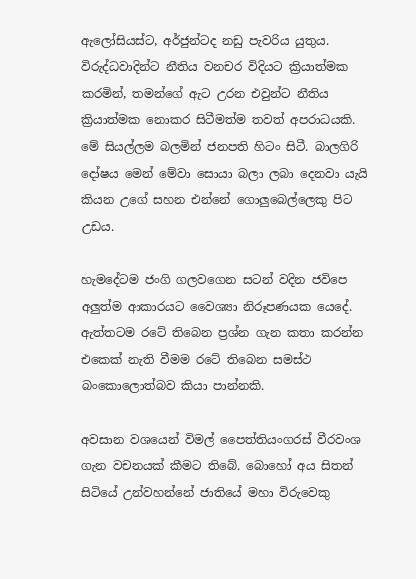ඇලෝසියස්ට, අර්ජුන්ටද නඩු පැවරිය යුතුය. විරුද්ධවාදින්ට නීතිය වනචර විදියට ක්‍රියාත්මක කරමින්, තමන්ගේ ඇට උරන එවුන්ට නීතිය ක්‍රියාත්මක නොකර සිටීමත්ම තවත් අපරාධයකි. මේ සියල්ලම බලමින් ජනපති හිටං සිටී. බාලගිරි දෝෂය මෙන් මේවා සොයා බලා ලබා දෙනවා යැයි කියන උගේ සහන එන්නේ ගොලුබෙල්ලෙකු පිට උඩය.

හැමදේටම ජංගි ගලවගෙන සටන් වදින ජවිපෙ අලුත්ම ආකාරයට වෛශ්‍යා නිරූපණයක යෙදේ. ඇත්තටම රටේ තිබෙන ප්‍රශ්න ගැන කතා කරන්න එකෙක් නැති වීමම රටේ තිබෙන සමස්ථ බංකොලොත්බව කියා පාන්නකි.

අවසාන වශයෙන් විමල් පෛත්තියංගරස් වීරවංශ ගැන වචනයක් කීමට තිබේ. බොහෝ අය සිතන් සිටියේ උන්වහන්නේ ජාතියේ මහා විරුවෙකු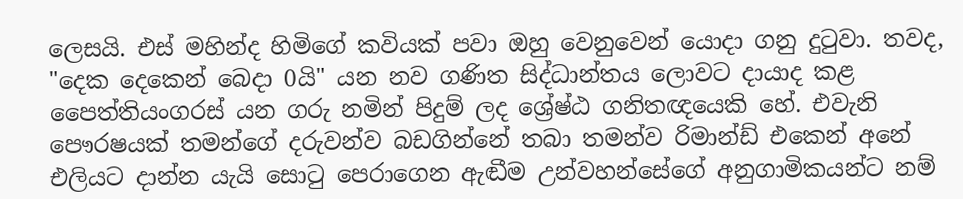ලෙසයි. එස් මහින්ද හිමිගේ කවියක් පවා ඔහු වෙනුවෙන් යොදා ගනු දුටුවා. තවද, "දෙක දෙකෙන් බෙදා 0යි" යන නව ගණිත සිද්ධාන්තය ලොවට දායාද කළ පෛත්තියංගරස් යන ගරු නමින් පිදුම් ලද ශ්‍රේෂ්ඨ ගනිතඥයෙකි හේ. එවැනි පෞරෂයක් තමන්ගේ දරුවන්ව බඩගින්නේ තබා තමන්ව රිමාන්ඩ් එකෙන් අනේ එලියට දාන්න යැයි සොටු පෙරාගෙන ඇඬීම උන්වහන්සේගේ අනුගාමිකයන්ට නම්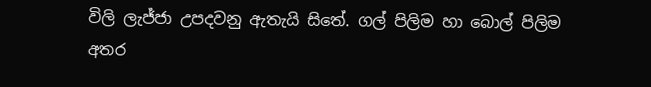විලි ලැජ්ජා උපදවනු ඇතැයි සිතේ. ගල් පිලිම හා බොල් පිලිම අතර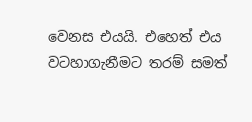වෙනස එයයි. එහෙත් එය වටහාගැනීමට තරම් සමත්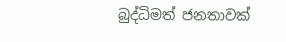බුද්ධිමත් ජනතාවක්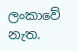ලංකාවේ නැත.